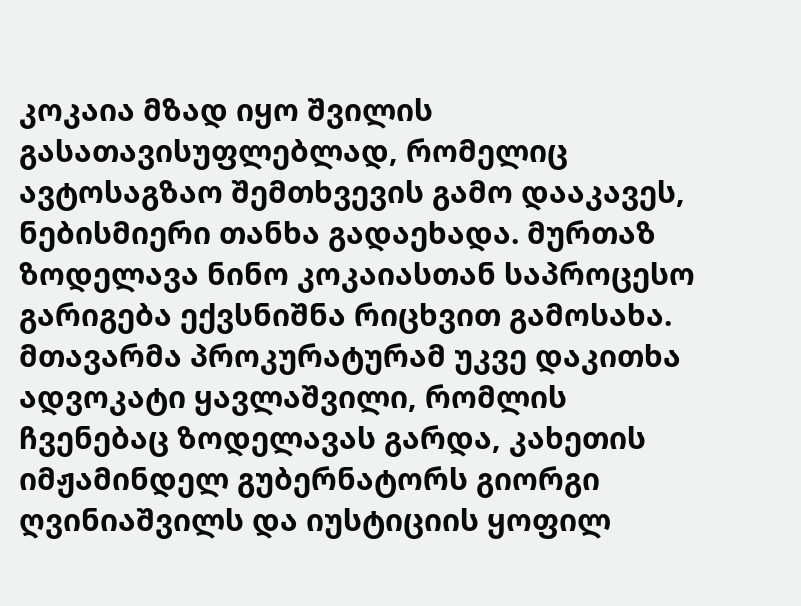კოკაია მზად იყო შვილის გასათავისუფლებლად, რომელიც ავტოსაგზაო შემთხვევის გამო დააკავეს, ნებისმიერი თანხა გადაეხადა. მურთაზ ზოდელავა ნინო კოკაიასთან საპროცესო გარიგება ექვსნიშნა რიცხვით გამოსახა.
მთავარმა პროკურატურამ უკვე დაკითხა ადვოკატი ყავლაშვილი, რომლის ჩვენებაც ზოდელავას გარდა, კახეთის იმჟამინდელ გუბერნატორს გიორგი ღვინიაშვილს და იუსტიციის ყოფილ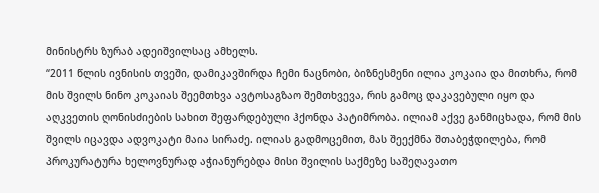მინისტრს ზურაბ ადეიშვილსაც ამხელს.
“2011 წლის ივნისის თვეში, დამიკავშირდა ჩემი ნაცნობი, ბიზნესმენი ილია კოკაია და მითხრა, რომ მის შვილს ნინო კოკაიას შეემთხვა ავტოსაგზაო შემთხვევა, რის გამოც დაკავებული იყო და აღკვეთის ღონისძიების სახით შეფარდებული ჰქონდა პატიმრობა. ილიამ აქვე განმიცხადა, რომ მის შვილს იცავდა ადვოკატი მაია სირაძე. ილიას გადმოცემით, მას შეექმნა შთაბეჭდილება, რომ პროკურატურა ხელოვნურად აჭიანურებდა მისი შვილის საქმეზე საშეღავათო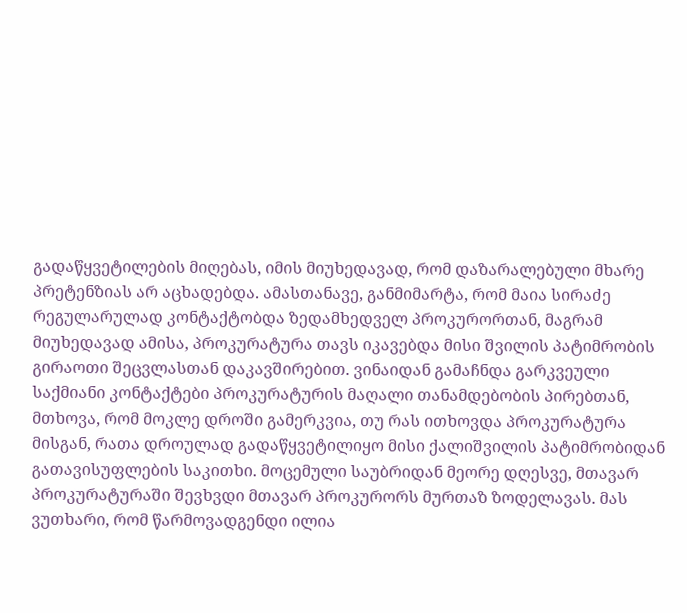გადაწყვეტილების მიღებას, იმის მიუხედავად, რომ დაზარალებული მხარე პრეტენზიას არ აცხადებდა. ამასთანავე, განმიმარტა, რომ მაია სირაძე რეგულარულად კონტაქტობდა ზედამხედველ პროკურორთან, მაგრამ მიუხედავად ამისა, პროკურატურა თავს იკავებდა მისი შვილის პატიმრობის გირაოთი შეცვლასთან დაკავშირებით. ვინაიდან გამაჩნდა გარკვეული საქმიანი კონტაქტები პროკურატურის მაღალი თანამდებობის პირებთან, მთხოვა, რომ მოკლე დროში გამერკვია, თუ რას ითხოვდა პროკურატურა მისგან, რათა დროულად გადაწყვეტილიყო მისი ქალიშვილის პატიმრობიდან გათავისუფლების საკითხი. მოცემული საუბრიდან მეორე დღესვე, მთავარ პროკურატურაში შევხვდი მთავარ პროკურორს მურთაზ ზოდელავას. მას ვუთხარი, რომ წარმოვადგენდი ილია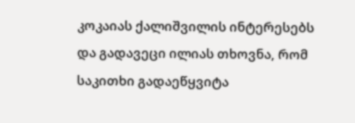კოკაიას ქალიშვილის ინტერესებს და გადავეცი ილიას თხოვნა, რომ საკითხი გადაეწყვიტა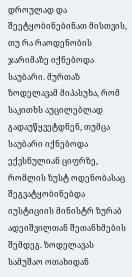დროულად და შეეტყობინებინათ მისთვის, თუ რა რაოდენობის ჯარიმაზე იქნებოდა საუბარი. მურთაზ ზოდელავამ მიპასუხა, რომ საკითხს აუცილებლად გადაუწყვეტდნენ, თუმცა საუბარი იქნებოდა ექვსნულიან ციფრზე, რომლის ზუსტ ოდენობასაც შეგვატყობინებდა იუსტიციის მინისტრ ზურაბ ადეიშვილთან შეთანხმების შემდეგ. ზოდელავას სამუშაო ოთახიდან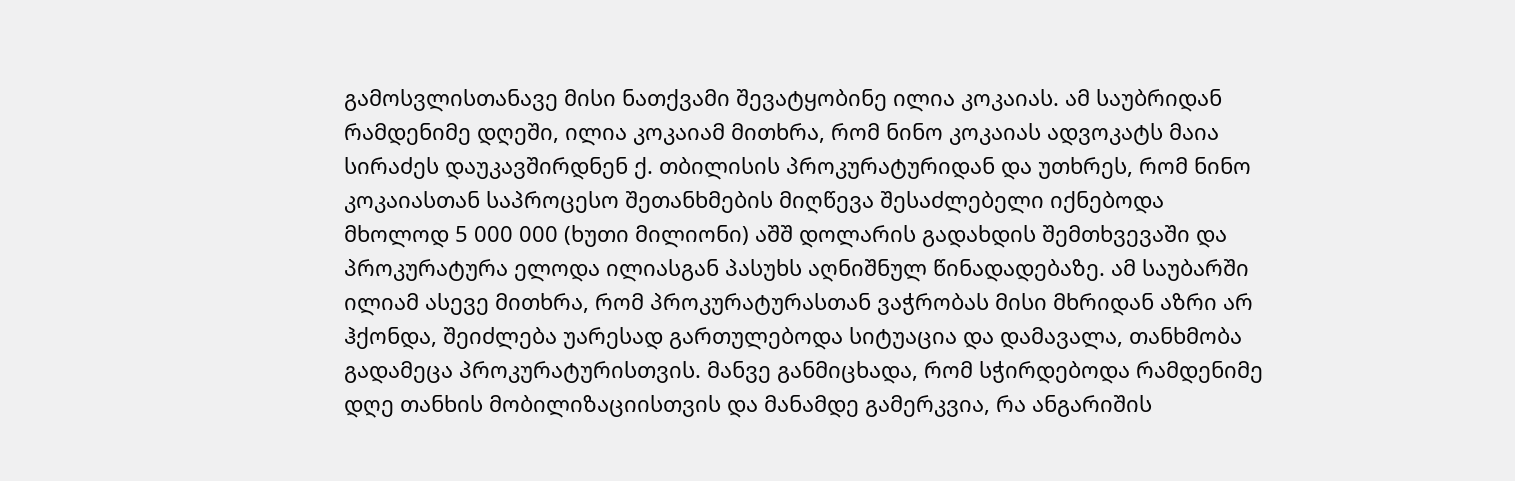გამოსვლისთანავე მისი ნათქვამი შევატყობინე ილია კოკაიას. ამ საუბრიდან რამდენიმე დღეში, ილია კოკაიამ მითხრა, რომ ნინო კოკაიას ადვოკატს მაია სირაძეს დაუკავშირდნენ ქ. თბილისის პროკურატურიდან და უთხრეს, რომ ნინო კოკაიასთან საპროცესო შეთანხმების მიღწევა შესაძლებელი იქნებოდა მხოლოდ 5 000 000 (ხუთი მილიონი) აშშ დოლარის გადახდის შემთხვევაში და პროკურატურა ელოდა ილიასგან პასუხს აღნიშნულ წინადადებაზე. ამ საუბარში ილიამ ასევე მითხრა, რომ პროკურატურასთან ვაჭრობას მისი მხრიდან აზრი არ ჰქონდა, შეიძლება უარესად გართულებოდა სიტუაცია და დამავალა, თანხმობა გადამეცა პროკურატურისთვის. მანვე განმიცხადა, რომ სჭირდებოდა რამდენიმე დღე თანხის მობილიზაციისთვის და მანამდე გამერკვია, რა ანგარიშის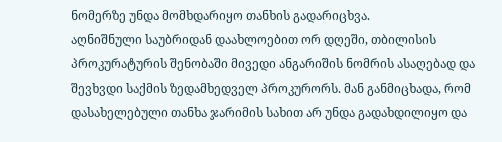ნომერზე უნდა მომხდარიყო თანხის გადარიცხვა.
აღნიშნული საუბრიდან დაახლოებით ორ დღეში, თბილისის პროკურატურის შენობაში მივედი ანგარიშის ნომრის ასაღებად და შევხვდი საქმის ზედამხედველ პროკურორს. მან განმიცხადა, რომ დასახელებული თანხა ჯარიმის სახით არ უნდა გადახდილიყო და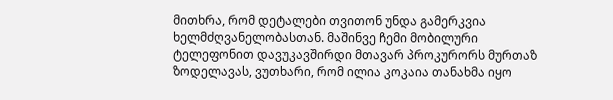მითხრა, რომ დეტალები თვითონ უნდა გამერკვია ხელმძღვანელობასთან. მაშინვე ჩემი მობილური ტელეფონით დავუკავშირდი მთავარ პროკურორს მურთაზ ზოდელავას, ვუთხარი, რომ ილია კოკაია თანახმა იყო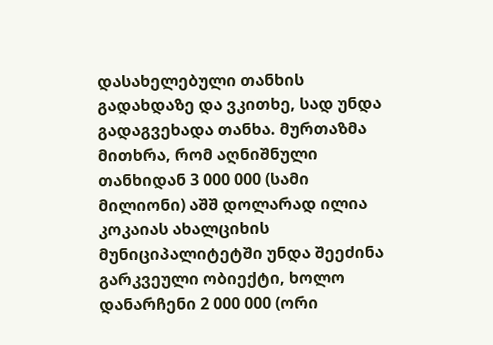დასახელებული თანხის გადახდაზე და ვკითხე, სად უნდა გადაგვეხადა თანხა. მურთაზმა მითხრა, რომ აღნიშნული თანხიდან 3 000 000 (სამი მილიონი) აშშ დოლარად ილია კოკაიას ახალციხის მუნიციპალიტეტში უნდა შეეძინა გარკვეული ობიექტი, ხოლო დანარჩენი 2 000 000 (ორი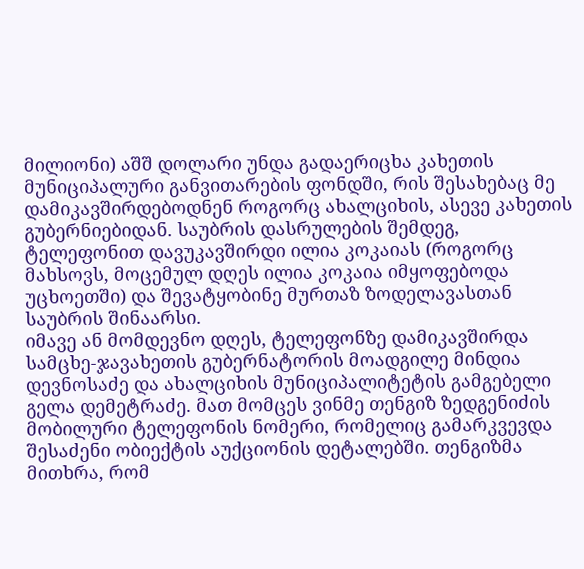მილიონი) აშშ დოლარი უნდა გადაერიცხა კახეთის მუნიციპალური განვითარების ფონდში, რის შესახებაც მე დამიკავშირდებოდნენ როგორც ახალციხის, ასევე კახეთის გუბერნიებიდან. საუბრის დასრულების შემდეგ, ტელეფონით დავუკავშირდი ილია კოკაიას (როგორც მახსოვს, მოცემულ დღეს ილია კოკაია იმყოფებოდა უცხოეთში) და შევატყობინე მურთაზ ზოდელავასთან საუბრის შინაარსი.
იმავე ან მომდევნო დღეს, ტელეფონზე დამიკავშირდა სამცხე-ჯავახეთის გუბერნატორის მოადგილე მინდია დევნოსაძე და ახალციხის მუნიციპალიტეტის გამგებელი გელა დემეტრაძე. მათ მომცეს ვინმე თენგიზ ზედგენიძის მობილური ტელეფონის ნომერი, რომელიც გამარკვევდა შესაძენი ობიექტის აუქციონის დეტალებში. თენგიზმა მითხრა, რომ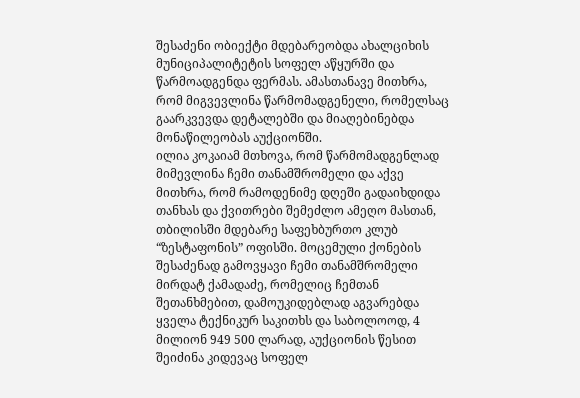შესაძენი ობიექტი მდებარეობდა ახალციხის მუნიციპალიტეტის სოფელ აწყურში და წარმოადგენდა ფერმას. ამასთანავე მითხრა, რომ მიგვევლინა წარმომადგენელი, რომელსაც გაარკვევდა დეტალებში და მიაღებინებდა მონაწილეობას აუქციონში.
ილია კოკაიამ მთხოვა, რომ წარმომადგენლად მიმევლინა ჩემი თანამშრომელი და აქვე მითხრა, რომ რამოდენიმე დღეში გადაიხდიდა თანხას და ქვითრები შემეძლო ამეღო მასთან, თბილისში მდებარე საფეხბურთო კლუბ “ზესტაფონის” ოფისში. მოცემული ქონების შესაძენად გამოვყავი ჩემი თანამშრომელი მირდატ ქამადაძე, რომელიც ჩემთან შეთანხმებით, დამოუკიდებლად აგვარებდა ყველა ტექნიკურ საკითხს და საბოლოოდ, 4 მილიონ 949 500 ლარად, აუქციონის წესით შეიძინა კიდევაც სოფელ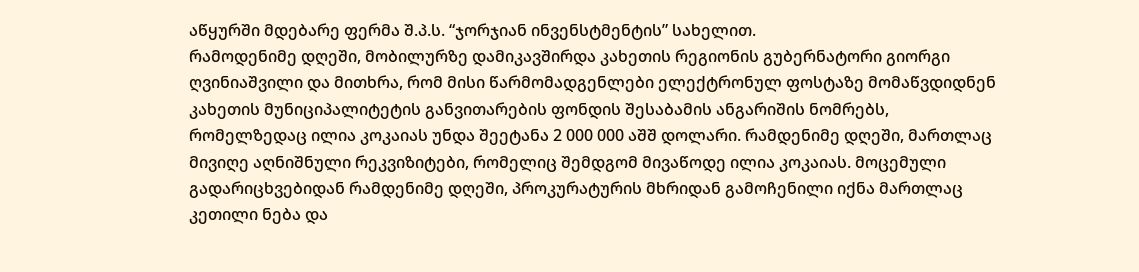აწყურში მდებარე ფერმა შ.პ.ს. “ჯორჯიან ინვენსტმენტის” სახელით.
რამოდენიმე დღეში, მობილურზე დამიკავშირდა კახეთის რეგიონის გუბერნატორი გიორგი ღვინიაშვილი და მითხრა, რომ მისი წარმომადგენლები ელექტრონულ ფოსტაზე მომაწვდიდნენ კახეთის მუნიციპალიტეტის განვითარების ფონდის შესაბამის ანგარიშის ნომრებს, რომელზედაც ილია კოკაიას უნდა შეეტანა 2 000 000 აშშ დოლარი. რამდენიმე დღეში, მართლაც მივიღე აღნიშნული რეკვიზიტები, რომელიც შემდგომ მივაწოდე ილია კოკაიას. მოცემული გადარიცხვებიდან რამდენიმე დღეში, პროკურატურის მხრიდან გამოჩენილი იქნა მართლაც კეთილი ნება და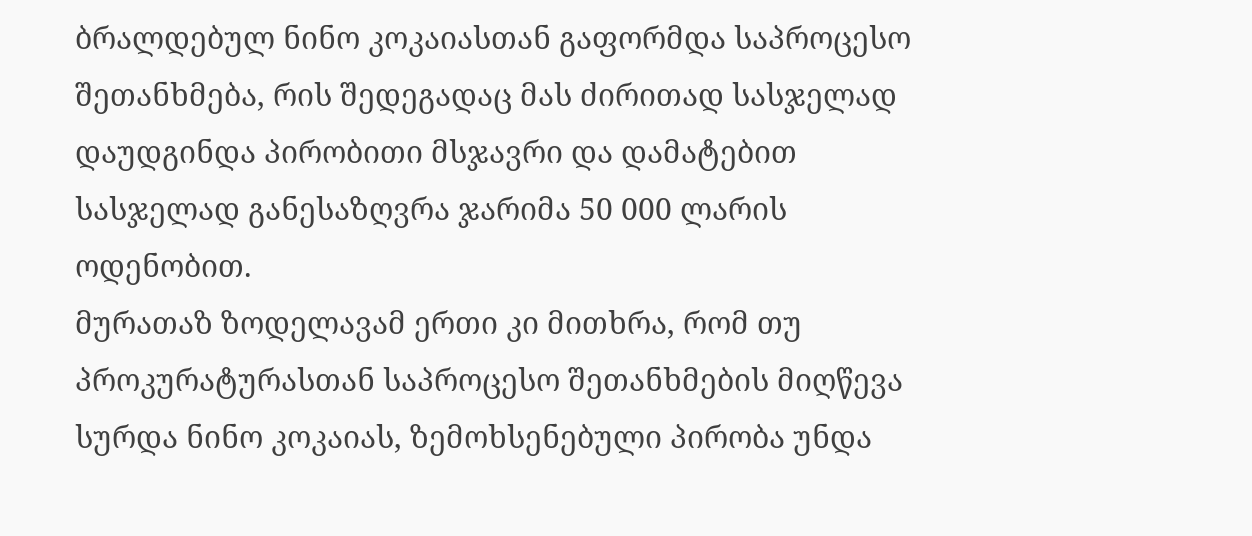ბრალდებულ ნინო კოკაიასთან გაფორმდა საპროცესო შეთანხმება, რის შედეგადაც მას ძირითად სასჯელად დაუდგინდა პირობითი მსჯავრი და დამატებით სასჯელად განესაზღვრა ჯარიმა 50 000 ლარის ოდენობით.
მურათაზ ზოდელავამ ერთი კი მითხრა, რომ თუ პროკურატურასთან საპროცესო შეთანხმების მიღწევა სურდა ნინო კოკაიას, ზემოხსენებული პირობა უნდა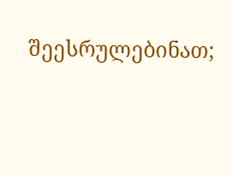შეესრულებინათ;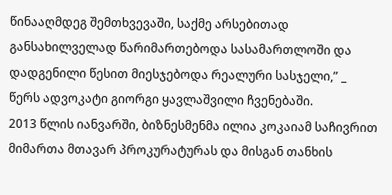წინააღმდეგ შემთხვევაში, საქმე არსებითად განსახილველად წარიმართებოდა სასამართლოში და დადგენილი წესით მიესჯებოდა რეალური სასჯელი,” _ წერს ადვოკატი გიორგი ყავლაშვილი ჩვენებაში.
2013 წლის იანვარში, ბიზნესმენმა ილია კოკაიამ საჩივრით მიმართა მთავარ პროკურატურას და მისგან თანხის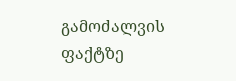გამოძალვის ფაქტზე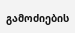გამოძიების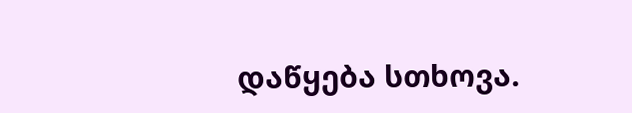დაწყება სთხოვა.